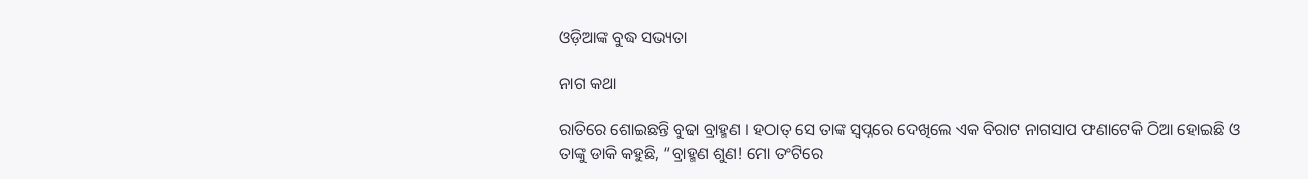ଓଡ଼ିଆଙ୍କ ବୁଦ୍ଧ ସଭ୍ୟତା

ନାଗ କଥା

ରାତିରେ ଶୋଇଛନ୍ତି ବୁଢା ବ୍ରାହ୍ମଣ । ହଠାତ୍ ସେ ତାଙ୍କ ସ୍ୱପ୍ନରେ ଦେଖିଲେ ଏକ ବିରାଟ ନାଗସାପ ଫଣାଟେକି ଠିଆ ହୋଇଛି ଓ ତାଙ୍କୁ ଡାକି କହୁଛି, “ବ୍ରାହ୍ମଣ ଶୁଣ! ମୋ ତଂଟିରେ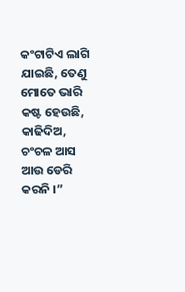କଂଟାଟିଏ ଲାଗି ଯାଇଛି, ତେଣୁ ମୋତେ ଭାରି କଷ୍ଟ ହେଉଛି, କାଢିଦିଅ, ଚଂଚଳ ଆସ ଆଉ ଡେରି କରନି ।”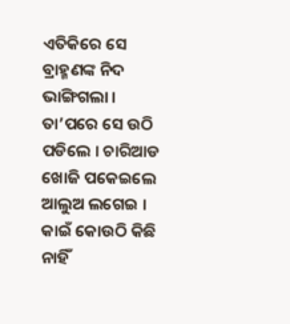ଏତିକିରେ ସେ ବ୍ରାହ୍ମଣଙ୍କ ନିଦ ଭାଙ୍ଗିଗଲା । ତା’ପରେ ସେ ଉଠି ପଡିଲେ । ଚାରିଆଡ ଖୋଜି ପକେଇଲେ ଆଲୁଅ ଲଗେଇ । କାଇଁ କୋଉଠି କିଛି ନାହିଁ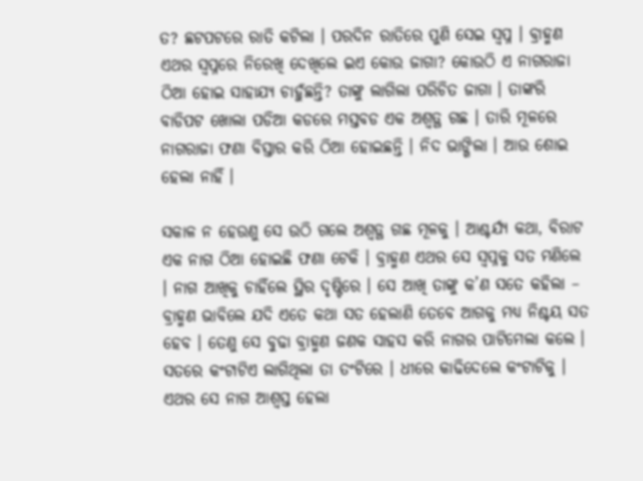ତ? ଛଟପଟରେ ରାତି କଟିଲା । ପରଦିନ ରାତିରେ ପୁଣି ସେଇ ସ୍ୱପ୍ନ । ବ୍ରାହ୍ମଣ ଏଥର ସ୍ୱପ୍ନରେ ନିରେଖି ଦେଖିଲେ ଇଏ କୋଉ ଜାଗା? କୋଉଠି ଏ ନାଗରାଜା ଠିଆ ହୋଇ ସାହାଯ୍ୟ ଚାହୁଁଛନ୍ତି? ତାଙ୍କୁ ଲାଗିଲା ପରିଚିତ ଜାଗା । ତାଙ୍କରି ବାଡିପଟ ଖୋଲା ପଡିଆ କଡରେ ମସ୍ତବଡ ଏକ ଅଶ୍ୱତ୍ଥ ଗଛ । ତାରି ମୂଳରେ ନାଗରାଜା ଫଣା ବିସ୍ତାର କରି ଠିଆ ହୋଇଛନ୍ତି । ନିଦ ଭାଙ୍ଗିଲା । ଆଉ ଶୋଇ ହେଲା ନାହିଁ ।

ସକାଳ ନ ହେଉଣୁ ସେ ଉଠି ଗଲେ ଅଶ୍ୱତ୍ଥ ଗଛ ମୂଳକୁ । ଆଶ୍ଚର୍ଯ୍ୟ କଥା, ବିରାଟ ଏକ ନାଗ ଠିଆ ହୋଇଛି ଫଣା ଟେକି । ବ୍ରାହ୍ମଣ ଏଥର ସେ ସ୍ୱପ୍ନକୁ ସତ ମଣିଲେ  । ନାଗ ଆଖିକୁ ଚାହିଁଲେ ସ୍ଥିର ଦୃଷ୍ଟିରେ । ସେ ଆଖି ତାଙ୍କୁ କ’ଣ ସତେ କହିଲା – ବ୍ରାହ୍ମଣ ଭାବିଲେ ଯଦି ଏତେ କଥା ସତ ହେଲାଣି ତେବେ ଆଗକୁ ମଧ୍ୟ ନିଶ୍ଚୟ ସତ ହେବ । ତେଣୁ ସେ ବୁଢା ବ୍ରାହ୍ମଣ ଜଣକ ସାହସ କରି ନାଗର ପାଟିମେଲା କଲେ । ସତରେ କଂଟାଟିଏ ଲାଗିଥିଲା ତା ତଂଟିରେ । ଧୀରେ କାଢିଦେଲେ କଂଟାଟିକୁ । ଏଥର ସେ ନାଗ ଆଶ୍ୱସ୍ତ ହେଲା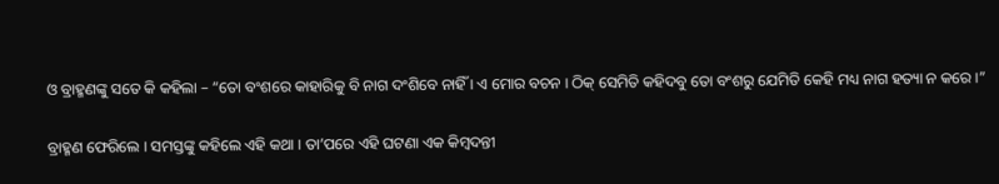ଓ ବ୍ରାହ୍ମଣଙ୍କୁ ସତେ କି କହିଲା – “ତୋ ବଂଶରେ କାହାରିକୁ ବି ନାଗ ଦଂଶିବେ ନାହିଁ । ଏ ମୋର ବଚନ । ଠିକ୍ ସେମିତି କହିଦବୁ ତୋ ବଂଶରୁ ଯେମିତି କେହି ମଧ୍ୟ ନାଗ ହତ୍ୟା ନ କରେ ।”

ବ୍ରାହ୍ମଣ ଫେରିଲେ । ସମସ୍ତଙ୍କୁ କହିଲେ ଏହି କଥା । ତା’ପରେ ଏହି ଘଟଣା ଏକ କିମ୍ବଦନ୍ତୀ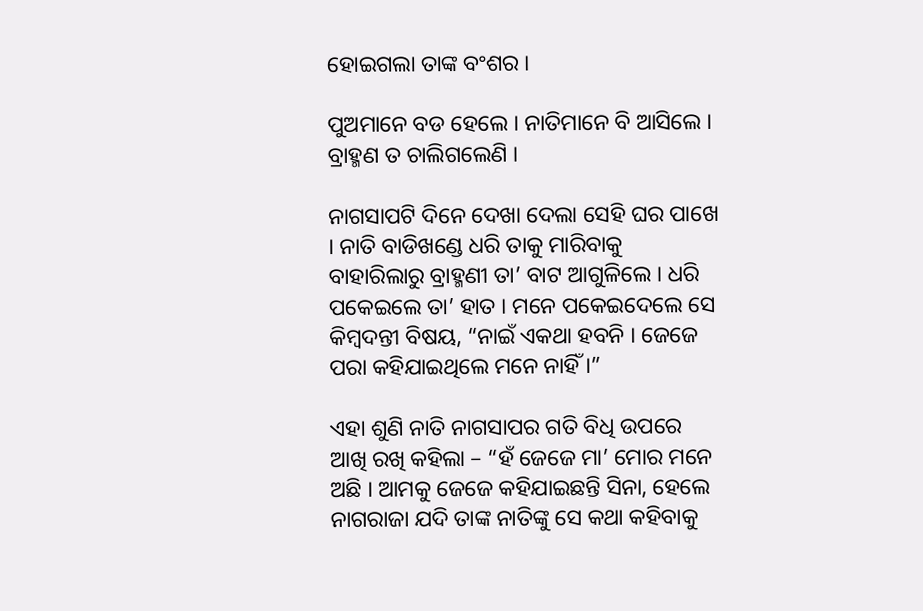ହୋଇଗଲା ତାଙ୍କ ବଂଶର ।

ପୁଅମାନେ ବଡ ହେଲେ । ନାତିମାନେ ବି ଆସିଲେ । ବ୍ରାହ୍ମଣ ତ ଚାଲିଗଲେଣି ।

ନାଗସାପଟି ଦିନେ ଦେଖା ଦେଲା ସେହି ଘର ପାଖେ । ନାତି ବାଡିଖଣ୍ଡେ ଧରି ତାକୁ ମାରିବାକୁ ବାହାରିଲାରୁ ବ୍ରାହ୍ମଣୀ ତା’ ବାଟ ଆଗୁଳିଲେ । ଧରି ପକେଇଲେ ତା’ ହାତ । ମନେ ପକେଇଦେଲେ ସେ କିମ୍ବଦନ୍ତୀ ବିଷୟ, “ନାଇଁ ଏକଥା ହବନି । ଜେଜେ ପରା କହିଯାଇଥିଲେ ମନେ ନାହିଁ ।”

ଏହା ଶୁଣି ନାତି ନାଗସାପର ଗତି ବିଧି ଉପରେ ଆଖି ରଖି କହିଲା – “ହଁ ଜେଜେ ମା’ ମୋର ମନେ ଅଛି । ଆମକୁ ଜେଜେ କହିଯାଇଛନ୍ତି ସିନା, ହେଲେ ନାଗରାଜା ଯଦି ତାଙ୍କ ନାତିଙ୍କୁ ସେ କଥା କହିବାକୁ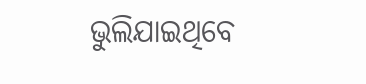ଭୁଲିଯାଇଥିବେ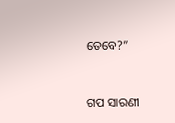ତେବେ?”


ଗପ ସାରଣୀ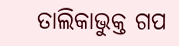ତାଲିକାଭୁକ୍ତ ଗପ